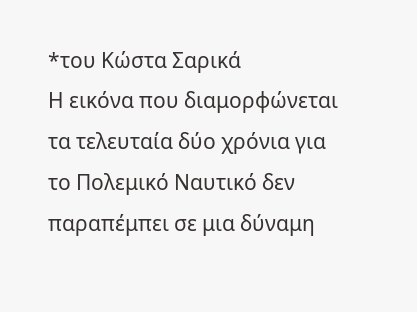*του Κώστα Σαρικά
Η εικόνα που διαμορφώνεται τα τελευταία δύο χρόνια για το Πολεμικό Ναυτικό δεν παραπέμπει σε μια δύναμη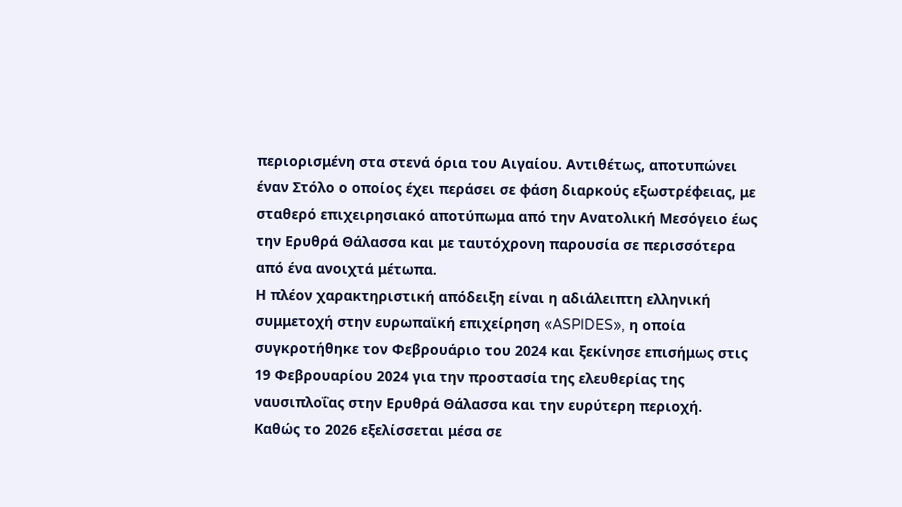περιορισμένη στα στενά όρια του Αιγαίου. Αντιθέτως, αποτυπώνει έναν Στόλο ο οποίος έχει περάσει σε φάση διαρκούς εξωστρέφειας, με σταθερό επιχειρησιακό αποτύπωμα από την Ανατολική Μεσόγειο έως την Ερυθρά Θάλασσα και με ταυτόχρονη παρουσία σε περισσότερα από ένα ανοιχτά μέτωπα.
Η πλέον χαρακτηριστική απόδειξη είναι η αδιάλειπτη ελληνική συμμετοχή στην ευρωπαϊκή επιχείρηση «ASPIDES», η οποία συγκροτήθηκε τον Φεβρουάριο του 2024 και ξεκίνησε επισήμως στις 19 Φεβρουαρίου 2024 για την προστασία της ελευθερίας της ναυσιπλοΐας στην Ερυθρά Θάλασσα και την ευρύτερη περιοχή.
Καθώς το 2026 εξελίσσεται μέσα σε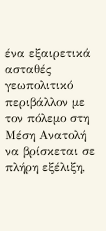ένα εξαιρετικά ασταθές γεωπολιτικό περιβάλλον με τον πόλεμο στη Μέση Ανατολή να βρίσκεται σε πλήρη εξέλιξη,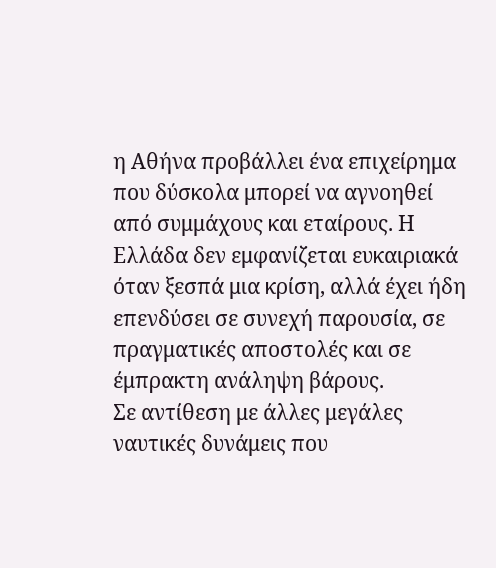η Αθήνα προβάλλει ένα επιχείρημα που δύσκολα μπορεί να αγνοηθεί από συμμάχους και εταίρους. Η Ελλάδα δεν εμφανίζεται ευκαιριακά όταν ξεσπά μια κρίση, αλλά έχει ήδη επενδύσει σε συνεχή παρουσία, σε πραγματικές αποστολές και σε έμπρακτη ανάληψη βάρους.
Σε αντίθεση με άλλες μεγάλες ναυτικές δυνάμεις που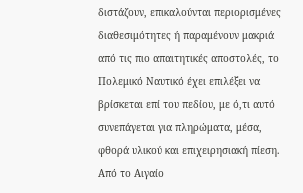διστάζουν, επικαλούνται περιορισμένες διαθεσιμότητες ή παραμένουν μακριά από τις πιο απαιτητικές αποστολές, το Πολεμικό Ναυτικό έχει επιλέξει να βρίσκεται επί του πεδίου, με ό,τι αυτό συνεπάγεται για πληρώματα, μέσα, φθορά υλικού και επιχειρησιακή πίεση.
Από το Αιγαίο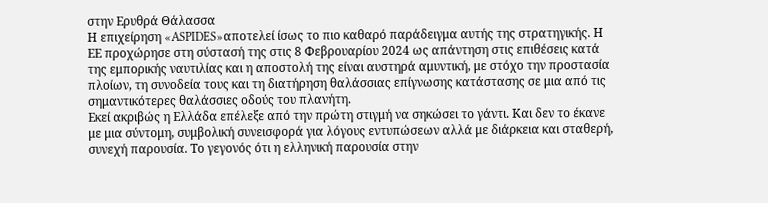στην Ερυθρά Θάλασσα
Η επιχείρηση «ASPIDES»αποτελεί ίσως το πιο καθαρό παράδειγμα αυτής της στρατηγικής. Η ΕΕ προχώρησε στη σύστασή της στις 8 Φεβρουαρίου 2024 ως απάντηση στις επιθέσεις κατά της εμπορικής ναυτιλίας και η αποστολή της είναι αυστηρά αμυντική, με στόχο την προστασία πλοίων, τη συνοδεία τους και τη διατήρηση θαλάσσιας επίγνωσης κατάστασης σε μια από τις σημαντικότερες θαλάσσιες οδούς του πλανήτη.
Εκεί ακριβώς η Ελλάδα επέλεξε από την πρώτη στιγμή να σηκώσει το γάντι. Και δεν το έκανε με μια σύντομη, συμβολική συνεισφορά για λόγους εντυπώσεων αλλά με διάρκεια και σταθερή, συνεχή παρουσία. Το γεγονός ότι η ελληνική παρουσία στην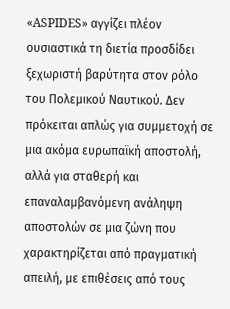«ASPIDES» αγγίζει πλέον ουσιαστικά τη διετία προσδίδει ξεχωριστή βαρύτητα στον ρόλο του Πολεμικού Ναυτικού. Δεν πρόκειται απλώς για συμμετοχή σε μια ακόμα ευρωπαϊκή αποστολή, αλλά για σταθερή και επαναλαμβανόμενη ανάληψη αποστολών σε μια ζώνη που χαρακτηρίζεται από πραγματική απειλή, με επιθέσεις από τους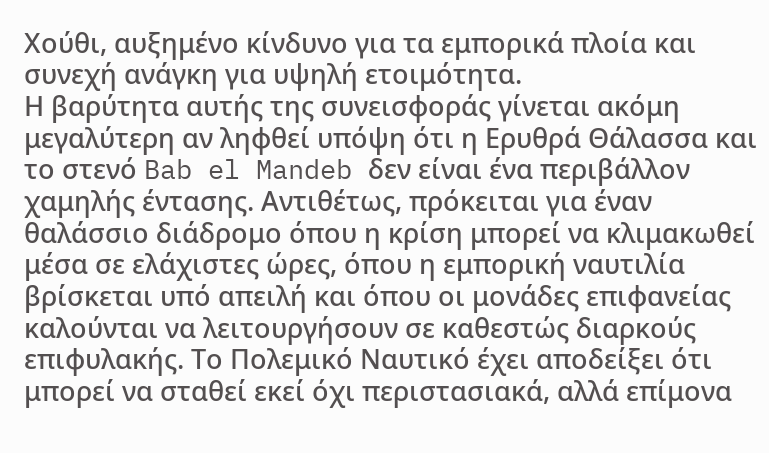Χούθι, αυξημένο κίνδυνο για τα εμπορικά πλοία και συνεχή ανάγκη για υψηλή ετοιμότητα.
Η βαρύτητα αυτής της συνεισφοράς γίνεται ακόμη μεγαλύτερη αν ληφθεί υπόψη ότι η Ερυθρά Θάλασσα και το στενό Bab el Mandeb δεν είναι ένα περιβάλλον χαμηλής έντασης. Αντιθέτως, πρόκειται για έναν θαλάσσιο διάδρομο όπου η κρίση μπορεί να κλιμακωθεί μέσα σε ελάχιστες ώρες, όπου η εμπορική ναυτιλία βρίσκεται υπό απειλή και όπου οι μονάδες επιφανείας καλούνται να λειτουργήσουν σε καθεστώς διαρκούς επιφυλακής. Το Πολεμικό Ναυτικό έχει αποδείξει ότι μπορεί να σταθεί εκεί όχι περιστασιακά, αλλά επίμονα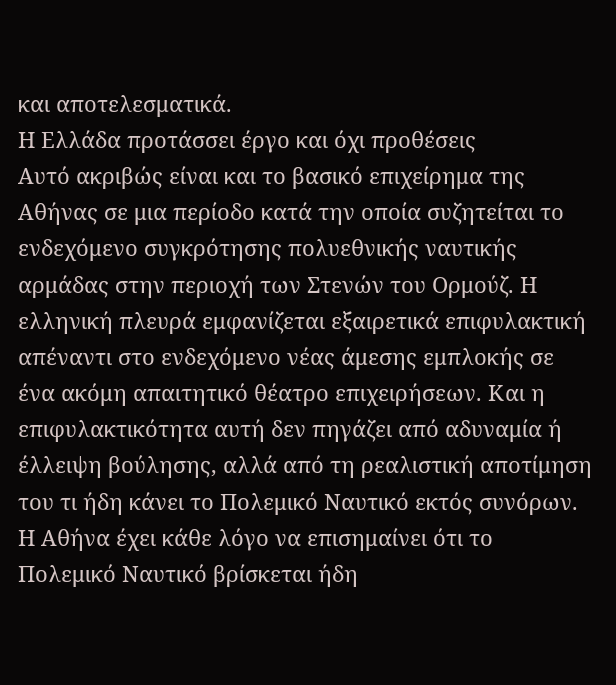και αποτελεσματικά.
Η Ελλάδα προτάσσει έργο και όχι προθέσεις
Αυτό ακριβώς είναι και το βασικό επιχείρημα της Αθήνας σε μια περίοδο κατά την οποία συζητείται το ενδεχόμενο συγκρότησης πολυεθνικής ναυτικής αρμάδας στην περιοχή των Στενών του Ορμούζ. Η ελληνική πλευρά εμφανίζεται εξαιρετικά επιφυλακτική απέναντι στο ενδεχόμενο νέας άμεσης εμπλοκής σε ένα ακόμη απαιτητικό θέατρο επιχειρήσεων. Και η επιφυλακτικότητα αυτή δεν πηγάζει από αδυναμία ή έλλειψη βούλησης, αλλά από τη ρεαλιστική αποτίμηση του τι ήδη κάνει το Πολεμικό Ναυτικό εκτός συνόρων.
Η Αθήνα έχει κάθε λόγο να επισημαίνει ότι το Πολεμικό Ναυτικό βρίσκεται ήδη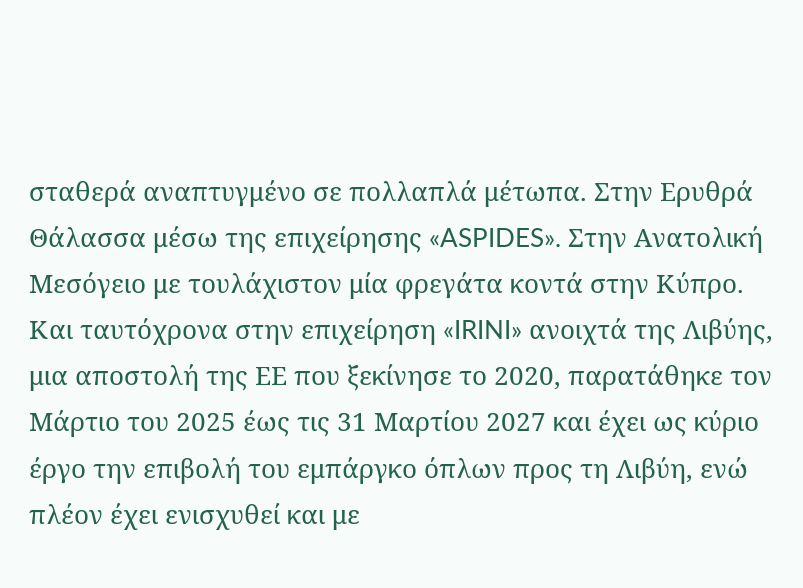σταθερά αναπτυγμένο σε πολλαπλά μέτωπα. Στην Ερυθρά Θάλασσα μέσω της επιχείρησης «ASPIDES». Στην Ανατολική Μεσόγειο με τουλάχιστον μία φρεγάτα κοντά στην Κύπρο. Και ταυτόχρονα στην επιχείρηση «IRINI» ανοιχτά της Λιβύης, μια αποστολή της ΕΕ που ξεκίνησε το 2020, παρατάθηκε τον Μάρτιο του 2025 έως τις 31 Μαρτίου 2027 και έχει ως κύριο έργο την επιβολή του εμπάργκο όπλων προς τη Λιβύη, ενώ πλέον έχει ενισχυθεί και με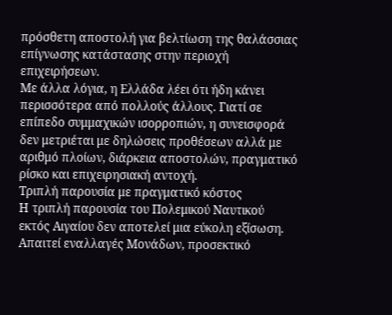πρόσθετη αποστολή για βελτίωση της θαλάσσιας επίγνωσης κατάστασης στην περιοχή επιχειρήσεων.
Με άλλα λόγια, η Ελλάδα λέει ότι ήδη κάνει περισσότερα από πολλούς άλλους. Γιατί σε επίπεδο συμμαχικών ισορροπιών, η συνεισφορά δεν μετριέται με δηλώσεις προθέσεων αλλά με αριθμό πλοίων, διάρκεια αποστολών, πραγματικό ρίσκο και επιχειρησιακή αντοχή.
Τριπλή παρουσία με πραγματικό κόστος
Η τριπλή παρουσία του Πολεμικού Ναυτικού εκτός Αιγαίου δεν αποτελεί μια εύκολη εξίσωση. Απαιτεί εναλλαγές Μονάδων, προσεκτικό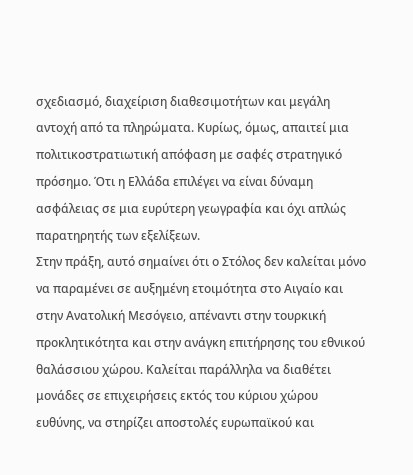σχεδιασμό, διαχείριση διαθεσιμοτήτων και μεγάλη αντοχή από τα πληρώματα. Κυρίως, όμως, απαιτεί μια πολιτικοστρατιωτική απόφαση με σαφές στρατηγικό πρόσημο. Ότι η Ελλάδα επιλέγει να είναι δύναμη ασφάλειας σε μια ευρύτερη γεωγραφία και όχι απλώς παρατηρητής των εξελίξεων.
Στην πράξη, αυτό σημαίνει ότι ο Στόλος δεν καλείται μόνο να παραμένει σε αυξημένη ετοιμότητα στο Αιγαίο και στην Ανατολική Μεσόγειο, απέναντι στην τουρκική προκλητικότητα και στην ανάγκη επιτήρησης του εθνικού θαλάσσιου χώρου. Καλείται παράλληλα να διαθέτει μονάδες σε επιχειρήσεις εκτός του κύριου χώρου ευθύνης, να στηρίζει αποστολές ευρωπαϊκού και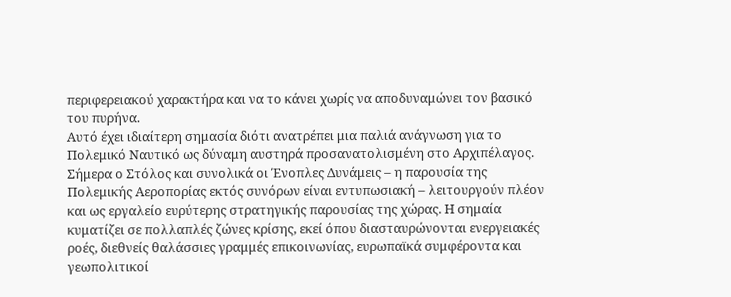περιφερειακού χαρακτήρα και να το κάνει χωρίς να αποδυναμώνει τον βασικό του πυρήνα.
Αυτό έχει ιδιαίτερη σημασία διότι ανατρέπει μια παλιά ανάγνωση για το Πολεμικό Ναυτικό ως δύναμη αυστηρά προσανατολισμένη στο Αρχιπέλαγος. Σήμερα ο Στόλος και συνολικά οι Ένοπλες Δυνάμεις – η παρουσία της Πολεμικής Αεροπορίας εκτός συνόρων είναι εντυπωσιακή – λειτουργούν πλέον και ως εργαλείο ευρύτερης στρατηγικής παρουσίας της χώρας. Η σημαία κυματίζει σε πολλαπλές ζώνες κρίσης, εκεί όπου διασταυρώνονται ενεργειακές ροές, διεθνείς θαλάσσιες γραμμές επικοινωνίας, ευρωπαϊκά συμφέροντα και γεωπολιτικοί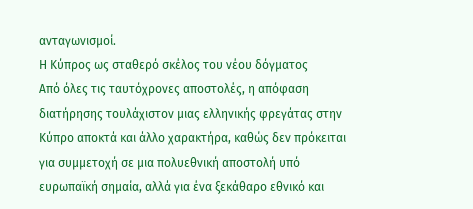ανταγωνισμοί.
Η Κύπρος ως σταθερό σκέλος του νέου δόγματος
Από όλες τις ταυτόχρονες αποστολές, η απόφαση διατήρησης τουλάχιστον μιας ελληνικής φρεγάτας στην Κύπρο αποκτά και άλλο χαρακτήρα, καθώς δεν πρόκειται για συμμετοχή σε μια πολυεθνική αποστολή υπό ευρωπαϊκή σημαία, αλλά για ένα ξεκάθαρο εθνικό και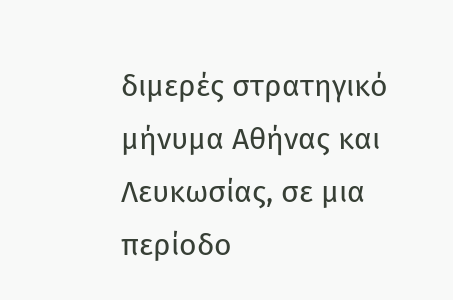διμερές στρατηγικό μήνυμα Αθήνας και Λευκωσίας, σε μια περίοδο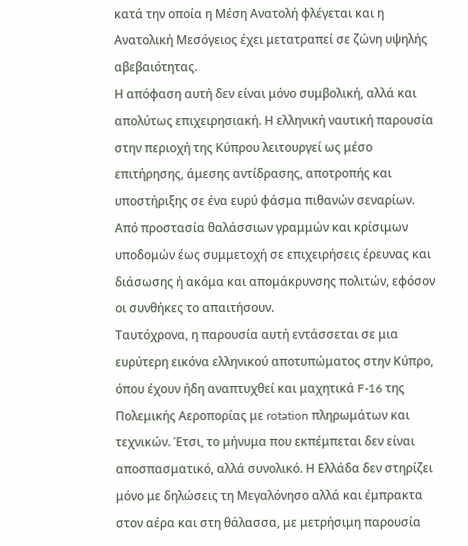κατά την οποία η Μέση Ανατολή φλέγεται και η Ανατολική Μεσόγειος έχει μετατραπεί σε ζώνη υψηλής αβεβαιότητας.
Η απόφαση αυτή δεν είναι μόνο συμβολική, αλλά και απολύτως επιχειρησιακή. Η ελληνική ναυτική παρουσία στην περιοχή της Κύπρου λειτουργεί ως μέσο επιτήρησης, άμεσης αντίδρασης, αποτροπής και υποστήριξης σε ένα ευρύ φάσμα πιθανών σεναρίων. Από προστασία θαλάσσιων γραμμών και κρίσιμων υποδομών έως συμμετοχή σε επιχειρήσεις έρευνας και διάσωσης ή ακόμα και απομάκρυνσης πολιτών, εφόσον οι συνθήκες το απαιτήσουν.
Ταυτόχρονα, η παρουσία αυτή εντάσσεται σε μια ευρύτερη εικόνα ελληνικού αποτυπώματος στην Κύπρο, όπου έχουν ήδη αναπτυχθεί και μαχητικά F-16 της Πολεμικής Αεροπορίας με rotation πληρωμάτων και τεχνικών. Έτσι, το μήνυμα που εκπέμπεται δεν είναι αποσπασματικό, αλλά συνολικό. Η Ελλάδα δεν στηρίζει μόνο με δηλώσεις τη Μεγαλόνησο αλλά και έμπρακτα στον αέρα και στη θάλασσα, με μετρήσιμη παρουσία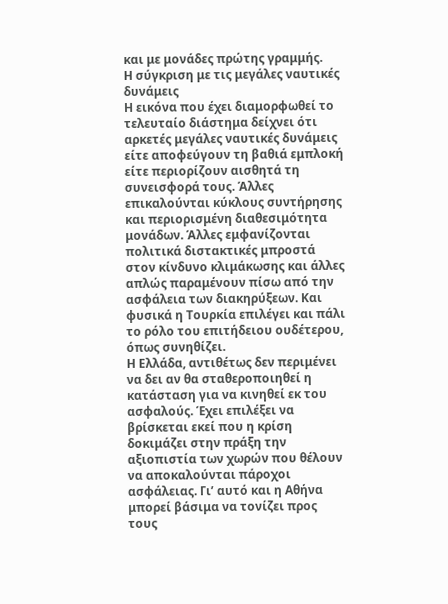και με μονάδες πρώτης γραμμής.
Η σύγκριση με τις μεγάλες ναυτικές δυνάμεις
Η εικόνα που έχει διαμορφωθεί το τελευταίο διάστημα δείχνει ότι αρκετές μεγάλες ναυτικές δυνάμεις είτε αποφεύγουν τη βαθιά εμπλοκή είτε περιορίζουν αισθητά τη συνεισφορά τους. Άλλες επικαλούνται κύκλους συντήρησης και περιορισμένη διαθεσιμότητα μονάδων. Άλλες εμφανίζονται πολιτικά διστακτικές μπροστά στον κίνδυνο κλιμάκωσης και άλλες απλώς παραμένουν πίσω από την ασφάλεια των διακηρύξεων. Και φυσικά η Τουρκία επιλέγει και πάλι το ρόλο του επιτήδειου ουδέτερου, όπως συνηθίζει.
Η Ελλάδα, αντιθέτως δεν περιμένει να δει αν θα σταθεροποιηθεί η κατάσταση για να κινηθεί εκ του ασφαλούς. Έχει επιλέξει να βρίσκεται εκεί που η κρίση δοκιμάζει στην πράξη την αξιοπιστία των χωρών που θέλουν να αποκαλούνται πάροχοι ασφάλειας. Γι’ αυτό και η Αθήνα μπορεί βάσιμα να τονίζει προς τους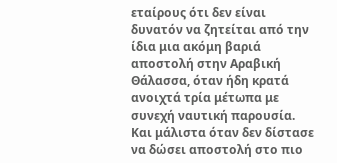εταίρους ότι δεν είναι δυνατόν να ζητείται από την ίδια μια ακόμη βαριά αποστολή στην Αραβική Θάλασσα, όταν ήδη κρατά ανοιχτά τρία μέτωπα με συνεχή ναυτική παρουσία. Και μάλιστα όταν δεν δίστασε να δώσει αποστολή στο πιο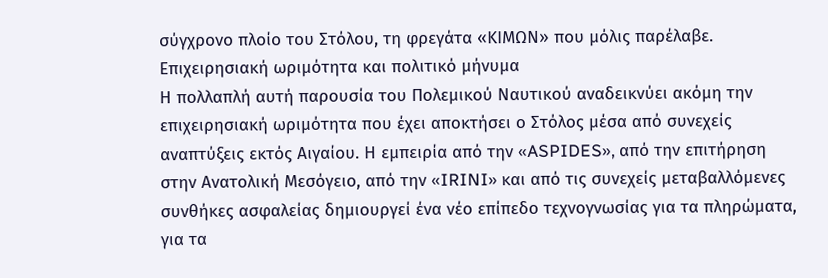σύγχρονο πλοίο του Στόλου, τη φρεγάτα «ΚΙΜΩΝ» που μόλις παρέλαβε.
Επιχειρησιακή ωριμότητα και πολιτικό μήνυμα
Η πολλαπλή αυτή παρουσία του Πολεμικού Ναυτικού αναδεικνύει ακόμη την επιχειρησιακή ωριμότητα που έχει αποκτήσει ο Στόλος μέσα από συνεχείς αναπτύξεις εκτός Αιγαίου. Η εμπειρία από την «ASPIDES», από την επιτήρηση στην Ανατολική Μεσόγειο, από την «IRINI» και από τις συνεχείς μεταβαλλόμενες συνθήκες ασφαλείας δημιουργεί ένα νέο επίπεδο τεχνογνωσίας για τα πληρώματα, για τα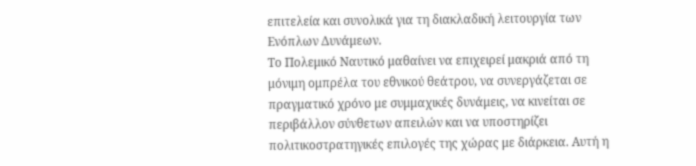επιτελεία και συνολικά για τη διακλαδική λειτουργία των Ενόπλων Δυνάμεων.
Το Πολεμικό Ναυτικό μαθαίνει να επιχειρεί μακριά από τη μόνιμη ομπρέλα του εθνικού θεάτρου, να συνεργάζεται σε πραγματικό χρόνο με συμμαχικές δυνάμεις, να κινείται σε περιβάλλον σύνθετων απειλών και να υποστηρίζει πολιτικοστρατηγικές επιλογές της χώρας με διάρκεια. Αυτή η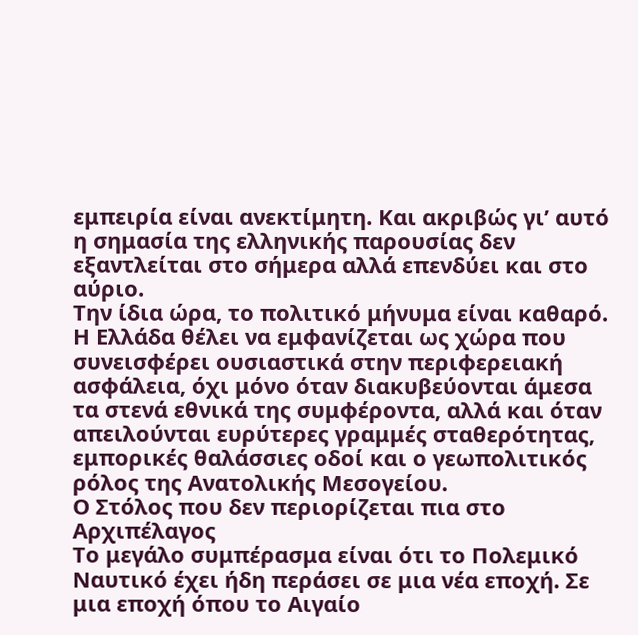εμπειρία είναι ανεκτίμητη. Και ακριβώς γι’ αυτό η σημασία της ελληνικής παρουσίας δεν εξαντλείται στο σήμερα αλλά επενδύει και στο αύριο.
Την ίδια ώρα, το πολιτικό μήνυμα είναι καθαρό. Η Ελλάδα θέλει να εμφανίζεται ως χώρα που συνεισφέρει ουσιαστικά στην περιφερειακή ασφάλεια, όχι μόνο όταν διακυβεύονται άμεσα τα στενά εθνικά της συμφέροντα, αλλά και όταν απειλούνται ευρύτερες γραμμές σταθερότητας, εμπορικές θαλάσσιες οδοί και ο γεωπολιτικός ρόλος της Ανατολικής Μεσογείου.
Ο Στόλος που δεν περιορίζεται πια στο Αρχιπέλαγος
Το μεγάλο συμπέρασμα είναι ότι το Πολεμικό Ναυτικό έχει ήδη περάσει σε μια νέα εποχή. Σε μια εποχή όπου το Αιγαίο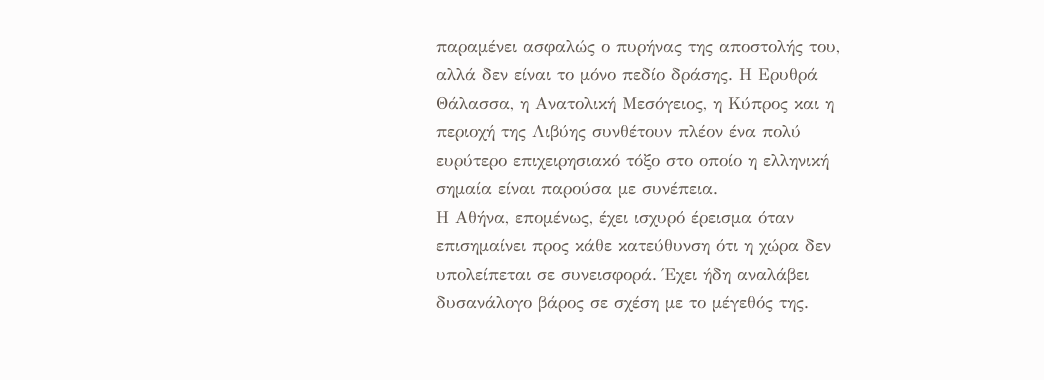παραμένει ασφαλώς ο πυρήνας της αποστολής του, αλλά δεν είναι το μόνο πεδίο δράσης. Η Ερυθρά Θάλασσα, η Ανατολική Μεσόγειος, η Κύπρος και η περιοχή της Λιβύης συνθέτουν πλέον ένα πολύ ευρύτερο επιχειρησιακό τόξο στο οποίο η ελληνική σημαία είναι παρούσα με συνέπεια.
Η Αθήνα, επομένως, έχει ισχυρό έρεισμα όταν επισημαίνει προς κάθε κατεύθυνση ότι η χώρα δεν υπολείπεται σε συνεισφορά. Έχει ήδη αναλάβει δυσανάλογο βάρος σε σχέση με το μέγεθός της.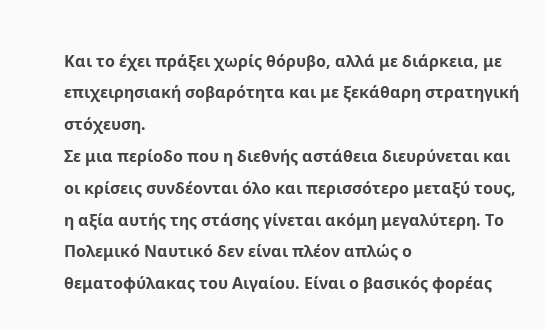Και το έχει πράξει χωρίς θόρυβο, αλλά με διάρκεια, με επιχειρησιακή σοβαρότητα και με ξεκάθαρη στρατηγική στόχευση.
Σε μια περίοδο που η διεθνής αστάθεια διευρύνεται και οι κρίσεις συνδέονται όλο και περισσότερο μεταξύ τους, η αξία αυτής της στάσης γίνεται ακόμη μεγαλύτερη. Το Πολεμικό Ναυτικό δεν είναι πλέον απλώς ο θεματοφύλακας του Αιγαίου. Είναι ο βασικός φορέας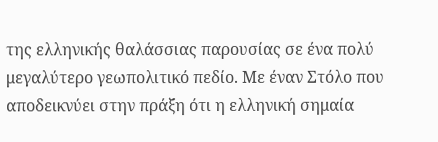της ελληνικής θαλάσσιας παρουσίας σε ένα πολύ μεγαλύτερο γεωπολιτικό πεδίο. Με έναν Στόλο που αποδεικνύει στην πράξη ότι η ελληνική σημαία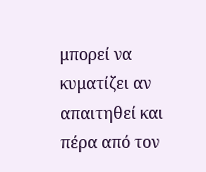μπορεί να κυματίζει αν απαιτηθεί και πέρα από τον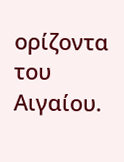ορίζοντα του Αιγαίου.